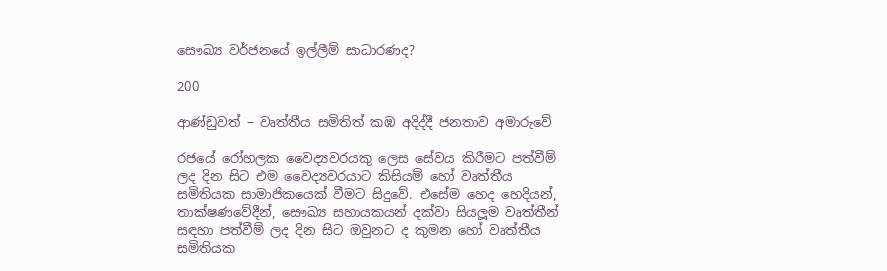සෞඛ්‍ය වර්ජනයේ ඉල්ලීම් සාධාරණද?

200

ආණ්ඩුවත් – වෘත්තීය සමිතිත් කඹ අදිද්දී ජනතාව අමාරුවේ

රජයේ රෝහලක වෛද්‍යවරයකු ලෙස සේවය කිරීමට පත්වීම් ලද දින සිට එම වෛද්‍යවරයාට කිසියම් හෝ වෘත්තීය සමිතියක සාමාජිකයෙක් වීමට සිදුවේ. එසේම හෙද හෙදියන්, තාක්ෂණවේදීන්, සෞඛ්‍ය සහායකයන් දක්වා සියලූම වෘත්තීන් සඳහා පත්වීම් ලද දින සිට ඔවුනට ද කුමන හෝ වෘත්තීය සමිතියක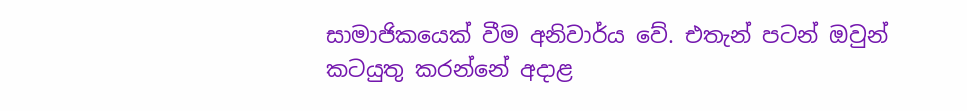සාමාජිකයෙක් වීම අනිවාර්ය වේ. එතැන් පටන් ඔවුන් කටයුතු කරන්නේ අදාළ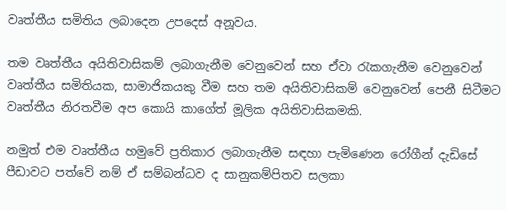වෘත්තීය සමිතිය ලබාදෙන උපදෙස් අනූවය.

තම වෘත්තීය අයිතිවාසිකම් ලබාගැනීම වෙනුවෙන් සහ ඒවා රැකගැනීම වෙනුවෙන් වෘත්තීය සමිතියක, සාමාජිකයකු වීම සහ තම අයිතිවාසිකම් වෙනුවෙන් පෙනී සිටීමට වෘත්තීය නිරතවීම අප කොයි කාගේත් මූලික අයිතිවාසිකමකි.

නමුත් එම වෘත්තීය හමුවේ ප්‍රතිකාර ලබාගැනීම සඳහා පැමිණෙන රෝගීන් දැඩිසේ පීඩාවට පත්වේ නම් ඒ සම්බන්ධව ද සානුකම්පිතව සලකා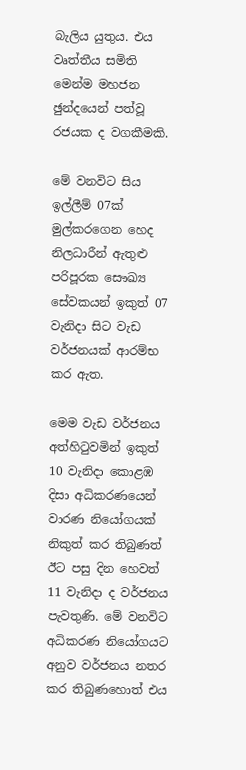බැලිය යුතුය. එය වෘත්තීය සමිති මෙන්ම මහජන ඡුන්දයෙන් පත්වූ රජයක ද වගකීමකි.

මේ වනවිට සිය ඉල්ලීම් 07ක් මුල්කරගෙන හෙද නිලධාරීන් ඇතුළු පරිපූරක සෞඛ්‍ය සේවකයන් ඉකුත් 07 වැනිදා සිට වැඩ වර්ජනයක් ආරම්භ කර ඇත.

මෙම වැඩ වර්ජනය අත්හිටුවමින් ඉකුත් 10 වැනිදා කොළඹ දිසා අධිකරණයෙන් වාරණ නියෝගයක් නිකුත් කර තිබුණත් ඊට පසු දින හෙවත් 11 වැනිදා ද වර්ජනය පැවතුණි. මේ වනවිට අධිකරණ නියෝගයට අනුව වර්ජනය නතර කර තිබුණහොත් එය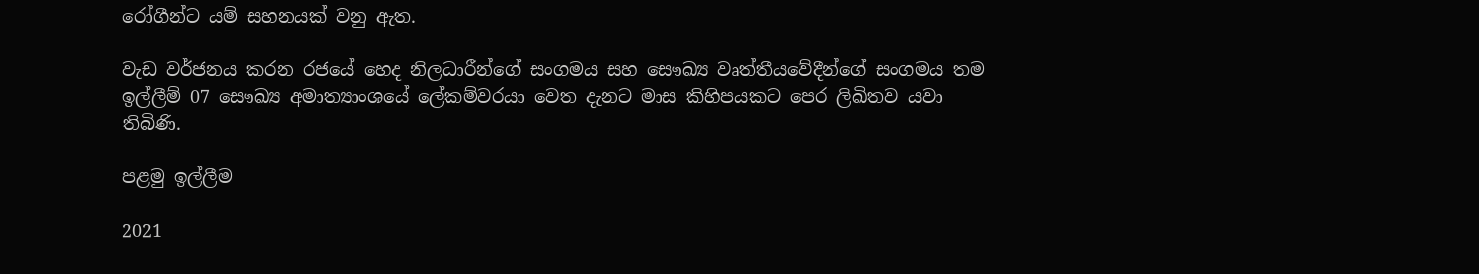රෝගීන්ට යම් සහනයක් වනු ඇත.

වැඩ වර්ජනය කරන රජයේ හෙද නිලධාරීන්ගේ සංගමය සහ සෞඛ්‍ය වෘත්තීයවේදීන්ගේ සංගමය තම ඉල්ලීම් 07 සෞඛ්‍ය අමාත්‍යාංශයේ ලේකම්වරයා වෙත දැනට මාස කිහිපයකට පෙර ලිඛිතව යවා තිබිණි.

පළමු ඉල්ලීම

2021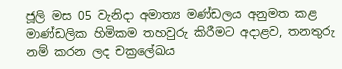ජූලි මස 05 වැනිදා අමාත්‍ය මණ්ඩලය අනුමත කළ මාණ්ඩලික හිමිකම තහවුරු කිරීමට අදාළව, තනතුරු නම් කරන ලද චක්‍රලේඛය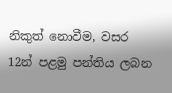නිකුත් නොවීම, වසර 12න් පළමු පන්තිය ලබන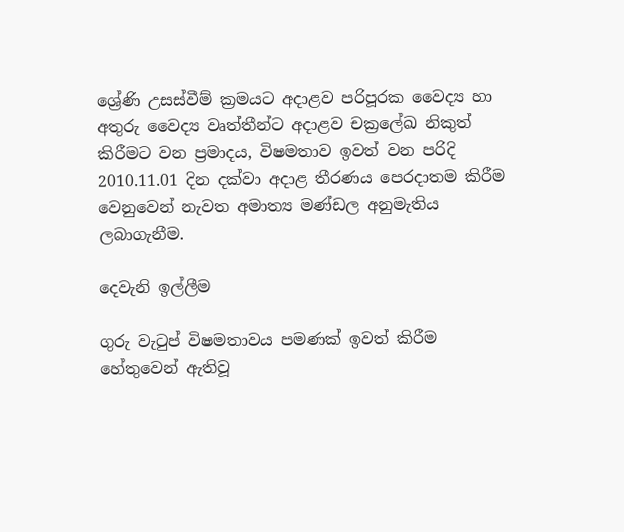ශ්‍රේණි උසස්වීම් ක්‍රමයට අදාළව පරිපූරක වෛද්‍ය හා අතුරු වෛද්‍ය වෘත්තීන්ට අදාළව චක්‍රලේඛ නිකුත් කිරීමට වන ප්‍රමාදය, විෂමතාව ඉවත් වන පරිදි 2010.11.01 දින දක්වා අදාළ තීරණය පෙරදාතම කිරීම වෙනුවෙන් නැවත අමාත්‍ය මණ්ඩල අනුමැතිය ලබාගැනීම.

දෙවැනි ඉල්ලීම

ගුරු වැටුප් විෂමතාවය පමණක් ඉවත් කිරීම හේතුවෙන් ඇතිවූ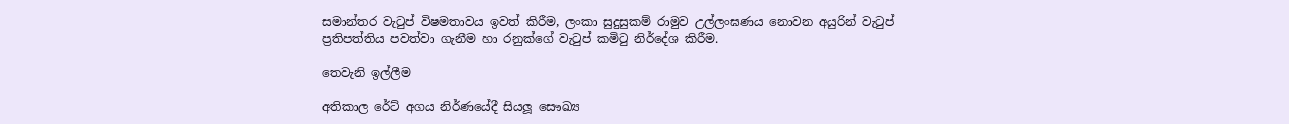සමාන්තර වැටුප් විෂමතාවය ඉවත් කිරීම, ලංකා සුදුසුකම් රාමුව උල්ලංඝණය නොවන අයුරින් වැටුප් ප්‍රතිපත්තිය පවත්වා ගැනීම හා රනුක්ගේ වැටුප් කමිටු නිර්දේශ කිරීම.

තෙවැනි ඉල්ලීම

අතිකාල රේට් අගය නිර්ණයේදී සියලූ සෞඛ්‍ය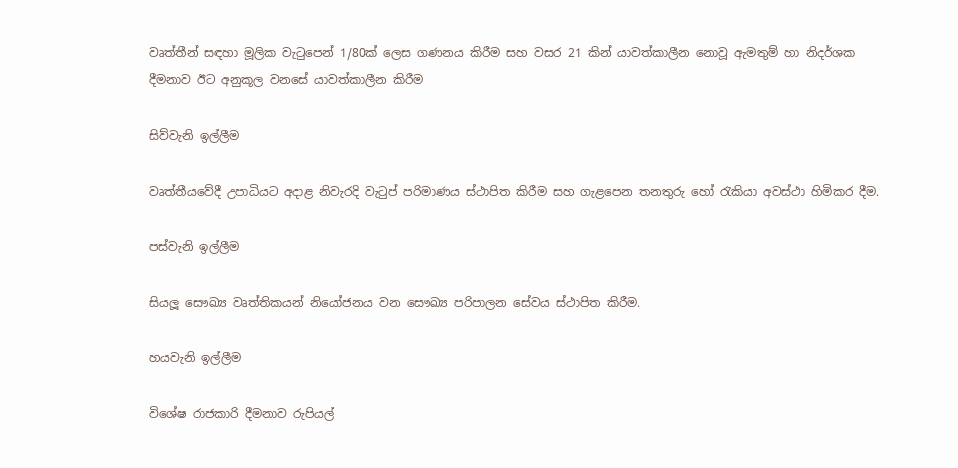වෘත්තීන් සඳහා මූලික වැටුපෙන් 1/80ක් ලෙස ගණනය කිරීම සහ වසර 21 කින් යාවත්කාලීන නොවූ ඇමතුම් හා නිදර්ශක දීමනාව ඊට අනුකූල වනසේ යාවත්කාලීන කිරීම

සිව්වැනි ඉල්ලීම

වෘත්තීයවේදී උපාධියට අදාළ නිවැරදි වැටුප් පරිමාණය ස්ථාපිත කිරීම සහ ගැළපෙන තනතුරු හෝ රැකියා අවස්ථා හිමිකර දීම.

පස්වැනි ඉල්ලීම

සියලූ සෞඛ්‍ය වෘත්තිකයන් නියෝජනය වන සෞඛ්‍ය පරිපාලන සේවය ස්ථාපිත කිරීම.

හයවැනි ඉල්ලීම

විශේෂ රාජකාරි දීමනාව රුපියල්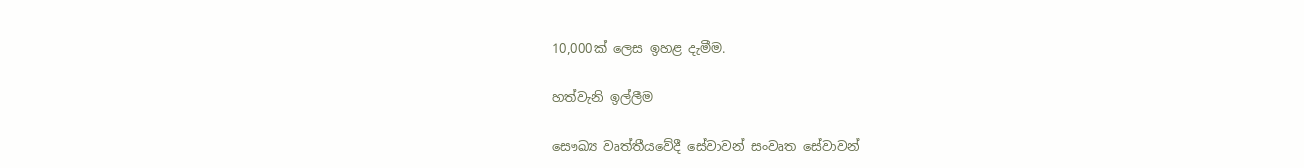10,000ක් ලෙස ඉහළ දැමීම.

හත්වැනි ඉල්ලීම

සෞඛ්‍ය වෘත්තීයවේදී සේවාවන් සංවෘත සේවාවන්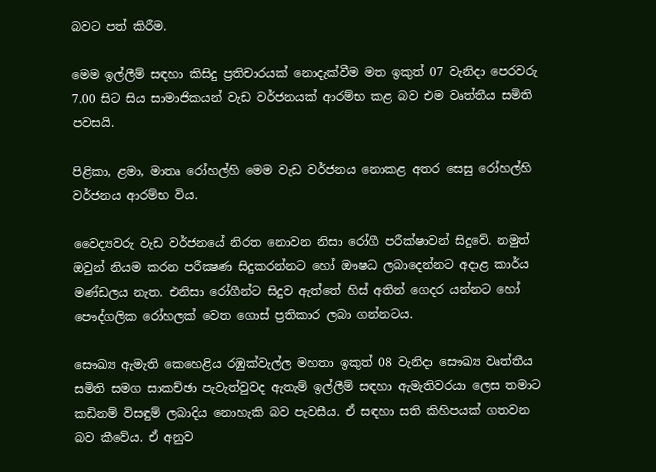බවට පත් කිරීම.

මෙම ඉල්ලීම් සඳහා කිසිදු ප්‍රතිචාරයක් නොදැක්වීම මත ඉකුත් 07 වැනිදා පෙරවරු 7.00 සිට සිය සාමාජිකයන් වැඩ වර්ජනයක් ආරම්භ කළ බව එම වෘත්තීය සමිති පවසයි.

පිළිකා, ළමා, මාතෘ රෝහල්හි මෙම වැඩ වර්ජනය නොකළ අතර සෙසු රෝහල්හි වර්ජනය ආරම්භ විය.

වෛද්‍යවරු වැඩ වර්ජනයේ නිරත නොවන නිසා රෝගී පරීක්ෂාවන් සිදුවේ. නමුත් ඔවුන් නියම කරන පරීක්‍ෂණ සිදුකරන්නට හෝ ඖෂධ ලබාදෙන්නට අදාළ කාර්ය මණ්ඩලය නැත. එනිසා රෝගීන්ට සිදුව ඇත්තේ හිස් අතින් ගෙදර යන්නට හෝ පෞද්ගලික රෝහලක් වෙත ගොස් ප්‍රතිකාර ලබා ගන්නටය.

සෞඛ්‍ය ඇමැති කෙහෙළිය රඹුක්වැල්ල මහතා ඉකුත් 08 වැනිදා සෞඛ්‍ය වෘත්තීය සමිති සමග සාකච්ඡා පැවැත්වුවද ඇතැම් ඉල්ලීම් සඳහා ඇමැතිවරයා ලෙස තමාට කඩිනම් විසඳුම් ලබාදිය නොහැකි බව පැවසීය. ඒ සඳහා සති කිහිපයක් ගතවන බව කීවේය. ඒ අනුව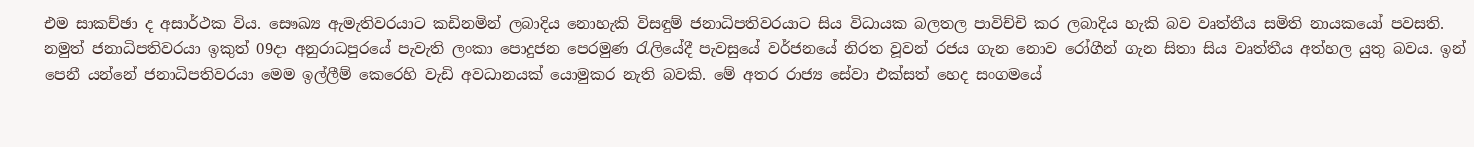එම සාකච්ඡා ද අසාර්ථක විය. සෞඛ්‍ය ඇමැතිවරයාට කඩිනමින් ලබාදිය නොහැකි විසඳුම් ජනාධිපතිවරයාට සිය විධායක බලතල පාවිච්චි කර ලබාදිය හැකි බව වෘත්තීය සමිති නායකයෝ පවසති. නමුත් ජනාධිපතිවරයා ඉකුත් 09දා අනුරාධපුරයේ පැවැති ලංකා පොදුජන පෙරමුණ රැලියේදී පැවසුයේ වර්ජනයේ නිරත වූවන් රජය ගැන නොව රෝගීන් ගැන සිතා සිය වෘත්තීය අත්හල යුතු බවය. ඉන් පෙනී යන්නේ ජනාධිපතිවරයා මෙම ඉල්ලීම් කෙරෙහි වැඩි අවධානයක් යොමුකර නැති බවකි. මේ අතර රාජ්‍ය සේවා එක්සත් හෙද සංගමයේ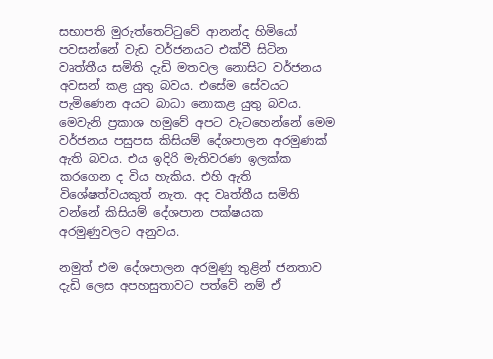සභාපති මුරුත්තෙට්ටුවේ ආනන්ද හිමියෝ පවසන්නේ වැඩ වර්ජනයට එක්වී සිටින වෘත්තීය සමිති දැඩි මතවල නොසිට වර්ජනය අවසන් කළ යුතු බවය. එසේම සේවයට පැමිණෙන අයට බාධා නොකළ යුතු බවය. මෙවැනි ප්‍රකාශ හමුවේ අපට වැටහෙන්නේ මෙම වර්ජනය පසුපස කිසියම් දේශපාලන අරමුණක් ඇති බවය. එය ඉදිරි මැතිවරණ ඉලක්ක කරගෙන ද විය හැකිය. එහි ඇති විශේෂත්වයකුත් නැත. අද වෘත්තීය සමිති වන්නේ කිසියම් දේශපාන පක්ෂයක අරමුණුවලට අනුවය.

නමුත් එම දේශපාලන අරමුණු තුළින් ජනතාව දැඩි ලෙස අපහසුතාවට පත්වේ නම් ඒ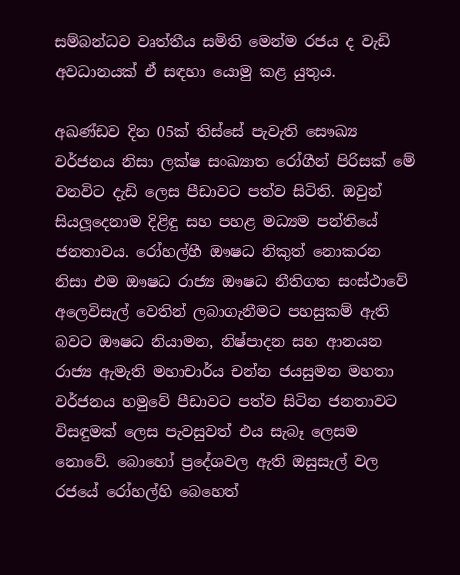සම්බන්ධව වෘත්තීය සමිති මෙන්ම රජය ද වැඩි අවධානයක් ඒ සඳහා යොමු කළ යුතුය.

අඛණ්ඩව දින 05ක් තිස්සේ පැවැති සෞඛ්‍ය වර්ජනය නිසා ලක්ෂ සංඛ්‍යාත රෝගීන් පිරිසක් මේ වනවිට දැඩි ලෙස පීඩාවට පත්ව සිටිති. ඔවුන් සියලූදෙනාම දිළිඳු සහ පහළ මධ්‍යම පන්තියේ ජනතාවය. රෝහල්හී ඖෂධ නිකුත් නොකරන නිසා එම ඖෂධ රාජ්‍ය ඖෂධ නීතිගත සංස්ථාවේ අලෙවිසැල් වෙතින් ලබාගැනීමට පහසුකම් ඇති බවට ඖෂධ නියාමන, නිෂ්පාදන සහ ආනයන රාජ්‍ය ඇමැති මහාචාර්ය චන්න ජයසුමන මහතා වර්ජනය හමුවේ පීඩාවට පත්ව සිටින ජනතාවට විසඳුමක් ලෙස පැවසුවත් එය සැබෑ ලෙසම නොවේ. බොහෝ ප්‍රදේශවල ඇති ඔසුසැල් වල රජයේ රෝහල්හි බෙහෙත්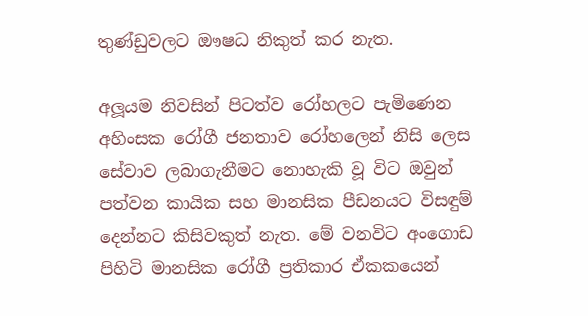තුණ්ඩුවලට ඖෂධ නිකුත් කර නැත.

අලූයම නිවසින් පිටත්ව රෝහලට පැමිණෙන අහිංසක රෝගී ජනතාව රෝහලෙන් නිසි ලෙස සේවාව ලබාගැනීමට නොහැකි වූ විට ඔවුන් පත්වන කායික සහ මානසික පීඩනයට විසඳුම් දෙන්නට කිසිවකුත් නැත. මේ වනවිට අංගොඩ පිහිටි මානසික රෝගී ප්‍රතිකාර ඒකකයෙන්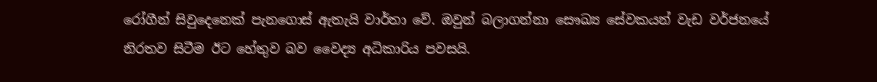රෝගීන් සිවුදෙනෙක් පැනගොස් ඇතැයි වාර්තා වේ. ඔවුන් බලාගන්නා සෞඛ්‍ය සේවකයන් වැඩ වර්ජනයේ නිරතව සිටීම ඊට හේතුව බව වෛද්‍ය අධිකාරිය පවසයි.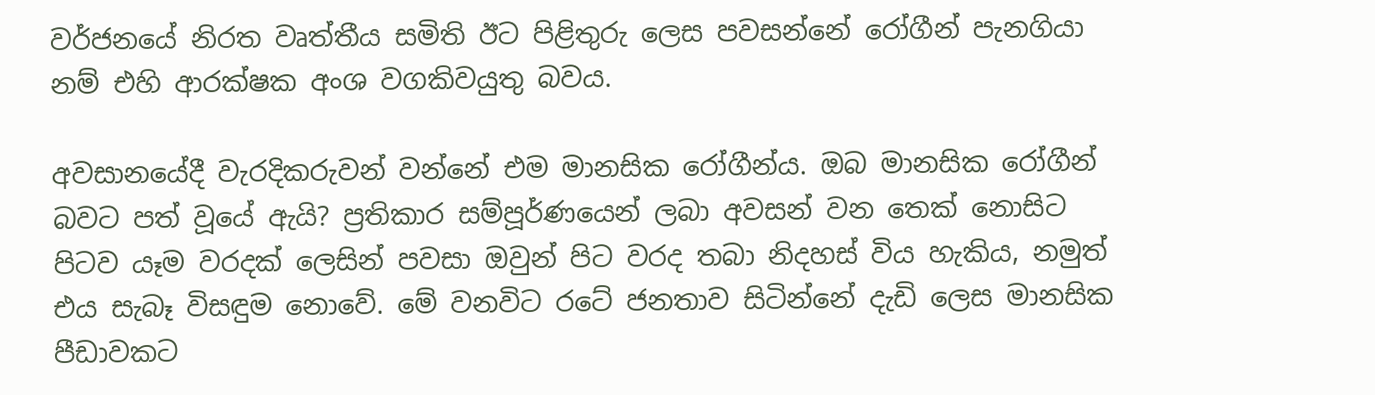වර්ජනයේ නිරත වෘත්තීය සමිති ඊට පිළිතුරු ලෙස පවසන්නේ රෝගීන් පැනගියා නම් එහි ආරක්ෂක අංශ වගකිවයුතු බවය.

අවසානයේදී වැරදිකරුවන් වන්නේ එම මානසික රෝගීන්ය. ඔබ මානසික රෝගීන් බවට පත් වූයේ ඇයි? ප්‍රතිකාර සම්පූර්ණයෙන් ලබා අවසන් වන තෙක් නොසිට පිටව යෑම වරදක් ලෙසින් පවසා ඔවුන් පිට වරද තබා නිදහස් විය හැකිය, නමුත් එය සැබෑ විසඳුම නොවේ. මේ වනවිට රටේ ජනතාව සිටින්නේ දැඩි ලෙස මානසික පීඩාවකට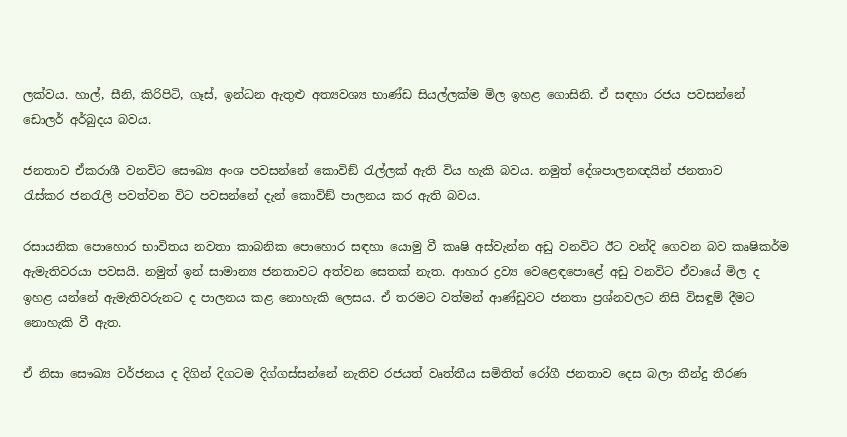ලක්වය. හාල්, සීනි, කිරිපිටි, ගෑස්, ඉන්ධන ඇතුළු අත්‍යවශ්‍ය භාණ්ඩ සියල්ලක්ම මිල ඉහළ ගොසිනි. ඒ සඳහා රජය පවසන්නේ ඩොලර් අර්බුදය බවය.

ජනතාව ඒකරාශී වනවිට සෞඛ්‍ය අංශ පවසන්නේ කොවිඞ් රැල්ලක් ඇති විය හැකි බවය. නමුත් දේශපාලනඥයින් ජනතාව
රැස්කර ජනරැලි පවත්වන විට පවසන්නේ දැන් කොවිඞ් පාලනය කර ඇති බවය.

රසායනික පොහොර භාවිතය නවතා කාබනික පොහොර සඳහා යොමු වී කෘෂි අස්වැන්න අඩු වනවිට ඊට වන්දි ගෙවන බව කෘෂිකර්ම ඇමැතිවරයා පවසයි. නමුත් ඉන් සාමාන්‍ය ජනතාවට අත්වන සෙතක් නැත. ආහාර ද්‍රව්‍ය වෙළෙඳපොළේ අඩු වනවිට ඒවායේ මිල ද ඉහළ යන්නේ ඇමැතිවරුනට ද පාලනය කළ නොහැකි ලෙසය. ඒ තරමට වත්මන් ආණ්ඩුවට ජනතා ප්‍රශ්නවලට නිසි විසඳුම් දීමට නොහැකි වී ඇත.

ඒ නිසා සෞඛ්‍ය වර්ජනය ද දිගින් දිගටම දිග්ගස්සන්නේ නැතිව රජයත් වෘත්තීය සමිතිත් රෝගී ජනතාව දෙස බලා තීන්දු තීරණ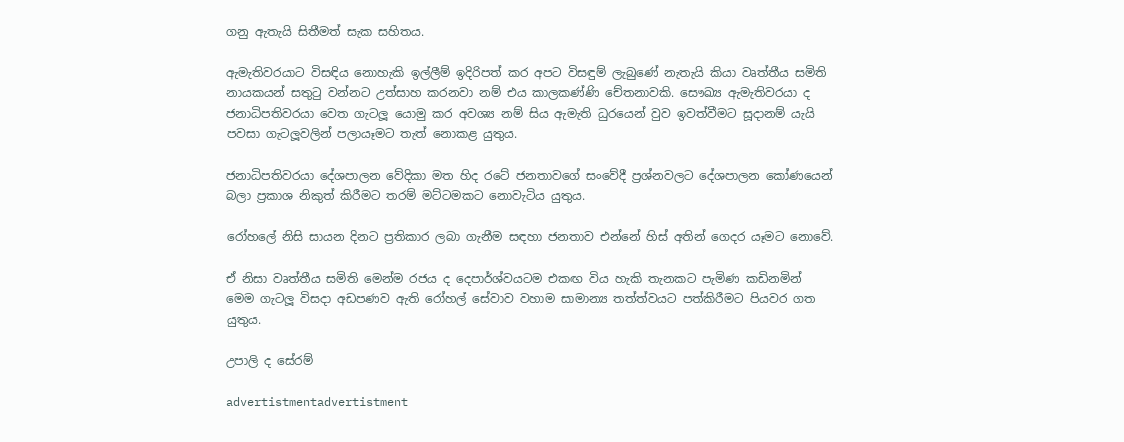ගනු ඇතැයි සිතීමත් සැක සහිතය.

ඇමැතිවරයාට විසඳිය නොහැකි ඉල්ලීම් ඉදිරිපත් කර අපට විසඳුම් ලැබුණේ නැතැයි කියා වෘත්තීය සමිති නායකයන් සතුටු වන්නට උත්සාහ කරනවා නම් එය කාලකණ්ණි චේතනාවකි. සෞඛ්‍ය ඇමැතිවරයා ද ජනාධිපතිවරයා වෙත ගැටලූ යොමු කර අවශ්‍ය නම් සිය ඇමැති ධුරයෙන් වුව ඉවත්වීමට සූදානම් යැයි පවසා ගැටලූවලින් පලායෑමට තැත් නොකළ යුතුය.

ජනාධිපතිවරයා දේශපාලන වේදිකා මත හිද රටේ ජනතාවගේ සංවේදී ප්‍රශ්නවලට දේශපාලන කෝණයෙන් බලා ප්‍රකාශ නිකුත් කිරීමට තරම් මට්ටමකට නොවැටිය යුතුය.

රෝහලේ නිසි සායන දිනට ප්‍රතිකාර ලබා ගැනීම සඳහා ජනතාව එන්නේ හිස් අතින් ගෙදර යෑමට නොවේ.

ඒ නිසා වෘත්තීය සමිති මෙන්ම රජය ද දෙපාර්ශ්වයටම එකඟ විය හැකි තැනකට පැමිණ කඩිනමින් මෙම ගැටලූ විසදා අඩපණව ඇති රෝහල් සේවාව වහාම සාමාන්‍ය තත්ත්වයට පත්කිරීමට පියවර ගත යුතුය.

උපාලි ද සේරම්

advertistmentadvertistment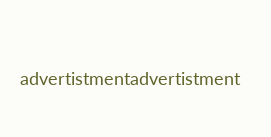advertistmentadvertistment